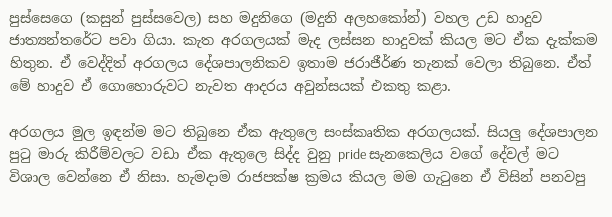පුස්සෙගෙ (කසුන් පුස්සවෙල) සහ මදුනිගෙ (මදුනි අලහකෝන්) වහල උඩ හාදුව ජාත්‍යන්තරේට පවා ගියා. කැත අරගලයක් මැද ලස්සන හාදුවක් කියල මට ඒක දැක්කම හිතුන. ඒ වෙද්දිත් අරගලය දේශපාලනිකව ඉතාම ජරාජීර්ණ තැනක් වෙලා තිබුනෙ. ඒත් මේ හාදුව ඒ ගොහොරුවට නැවත ආදරය අවුන්සයක් එකතු කළා.

අරගලය මුල ඉඳන්ම මට තිබුනෙ ඒක ඇතුලෙ සංස්කෘතික අරගලයක්. සියලු දේශපාලන පුටු මාරු කිරීම්වලට වඩා ඒක ඇතුලෙ සිද්ද වුනු pride සැනකෙලිය වගේ දේවල් මට විශාල වෙන්නෙ ඒ නිසා. හැමදාම රාජපක්ෂ ක්‍රමය කියල මම ගැටුනෙ ඒ විසින් පනවපු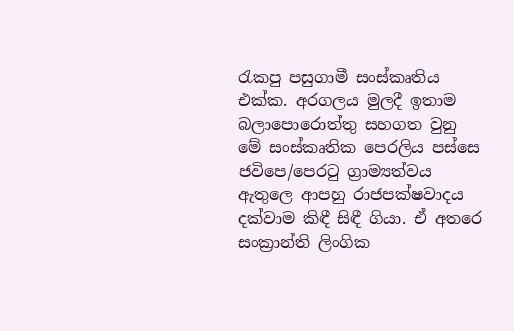රැකපු පසුගාමී සංස්කෘතිය එක්ක. අරගලය මුලදී ඉතාම බලාපොරොත්තු සහගත වුනු මේ සංස්කෘතික පෙරලිය පස්සෙ ජවිපෙ/පෙරටු ග්‍රාම්‍යත්වය ඇතුලෙ ආපහු රාජපක්ෂවාදය දක්වාම කිඳී සිඳී ගියා. ඒ අතරෙ සංක්‍රාන්ති ලිංගික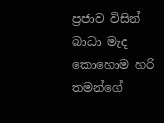ප්‍රජාව විසින් බාධා මැද කොහොම හරි තමන්ගේ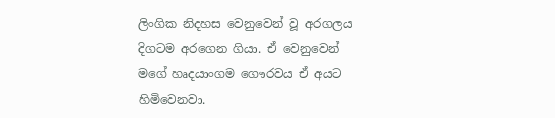ලිංගික නිදහස වෙනුවෙන් වූ අරගලය දිගටම අරගෙන ගියා. ඒ වෙනුවෙන් මගේ හෘදයාංගම ගෞරවය ඒ අයට හිමිවෙනවා.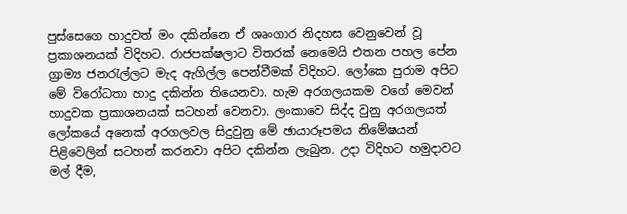පුස්සෙගෙ හාදුවත් මං දකින්නෙ ඒ ශෘංගාර නිදහස වෙනුවෙන් වූ ප්‍රකාශනයක් විදිහට. රාජපක්ෂලාට විතරක් නෙමෙයි එතන පහල පේන ග්‍රාම්‍ය ජනරැල්ලට මැද ඇගිල්ල පෙන්වීමක් විදිහට. ලෝකෙ පුරාම අපිට මේ විරෝධතා හාදු දකින්න තියෙනවා. හැම අරගලයකම වගේ මෙවන් හාදුවක ප්‍රකාශනයක් සටහන් වෙනවා. ලංකාවෙ සිද්ද වුනු අරගලයත් ලෝකයේ අනෙක් අරගලවල සිදුවුනු මේ ඡායාරූපමය නිමේෂයන් පිළිවෙලින් සටහන් කරනවා අපිට දකින්න ලැබුන. උදා විදිහට හමුදාවට මල් දීම,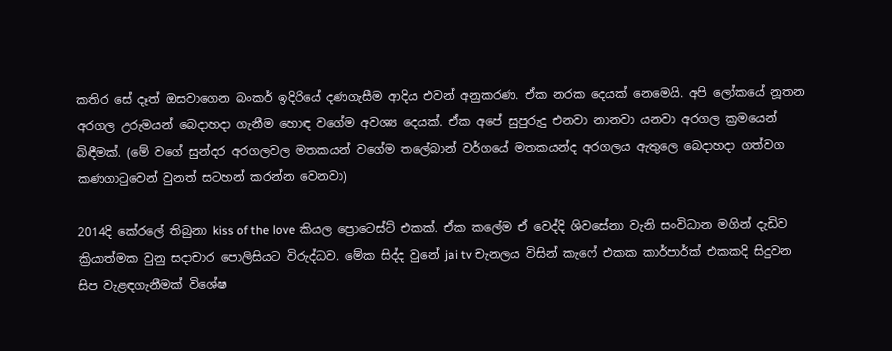කතිර සේ දෑත් ඔසවාගෙන බංකර් ඉදිරියේ දණගැසීම ආදිය එවන් අනුකරණ. ඒක නරක දෙයක් නෙමෙයි. අපි ලෝකයේ නූතන අරගල උරුමයන් බෙදාහදා ගැනීම හොඳ වගේම අවශ්‍ය දෙයක්. ඒක අපේ සුපුරුදු එනවා නානවා යනවා අරගල ක්‍රමයෙන් බිඳීමක්. (මේ වගේ සුන්දර අරගලවල මතකයන් වගේම තලේබාන් වර්ගයේ මතකයන්ද අරගලය ඇතුලෙ බෙදාහදා ගත්වග කණගාටුවෙන් වුනත් සටහන් කරන්න වෙනවා)

2014දි කේරලේ තිබුනා kiss of the love කියල ප්‍රොටෙස්ට් එකක්. ඒක කලේම ඒ වෙද්දි ශිවසේනා වැනි සංවිධාන මගින් දැඩිව ක්‍රියාත්මක වුනු සදාචාර පොලිසියට විරුද්ධව. මේක සිද්ද වුනේ jai tv චැනලය විසින් කැෆේ එකක කාර්පාර්ක් එකකදි සිදුවන සිප වැළඳගැනීමක් විශේෂ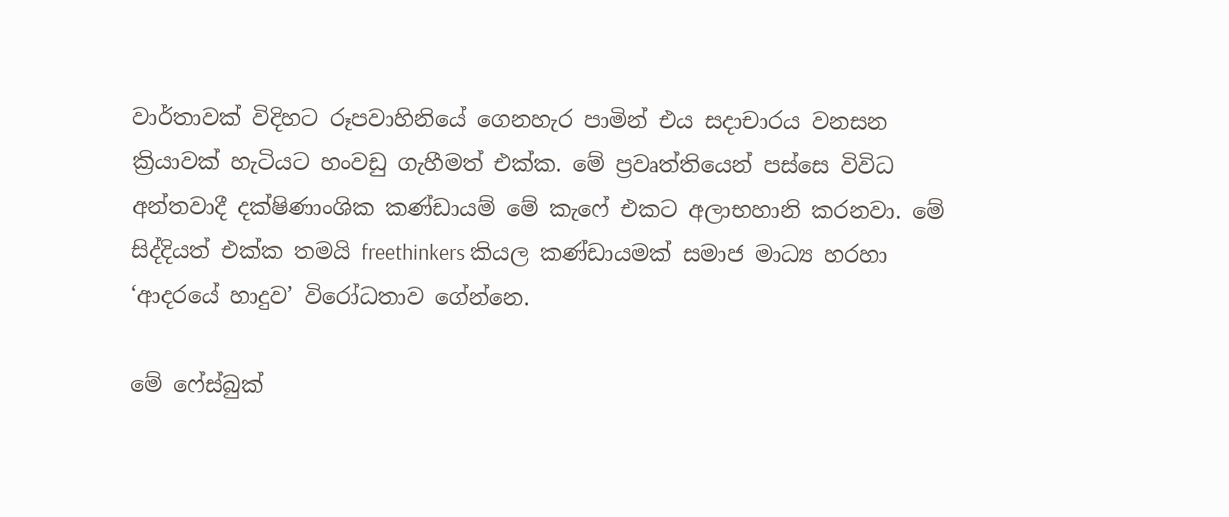වාර්තාවක් විදිහට රූපවාහිනියේ ගෙනහැර පාමින් එය සදාචාරය වනසන ක්‍රියාවක් හැටියට හංවඩු ගැහීමත් එක්ක. මේ ප්‍රවෘත්තියෙන් පස්සෙ විවිධ අන්තවාදී දක්ෂිණාංශික කණ්ඩායම් මේ කැෆේ එකට අලාභහානි කරනවා. මේ සිද්දියත් එක්ක තමයි freethinkers කියල කණ්ඩායමක් සමාජ මාධ්‍ය හරහා ‘ආදරයේ හාදුව’ විරෝධතාව ගේන්නෙ.

මේ ෆේස්බුක්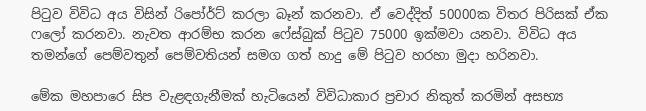පිටුව විවිධ අය විසින් රිපෝර්ට් කරලා බෑන් කරනවා. ඒ වෙද්දිත් 50000ක විතර පිරිසක් ඒක ෆලෝ කරනවා. නැවත ආරම්භ කරන ෆේස්බුක් පිටුව 75000 ඉක්මවා යනවා. විවිධ අය තමන්ගේ පෙම්වතුන් පෙම්වතියන් සමග ගත් හාදු මේ පිටුව හරහා මුදා හරිනවා.

මේක මහපාරෙ සිප වැළඳගැනීමක් හැටියෙන් විවිධාකාර ප්‍රචාර නිකුත් කරමින් අසභ්‍ය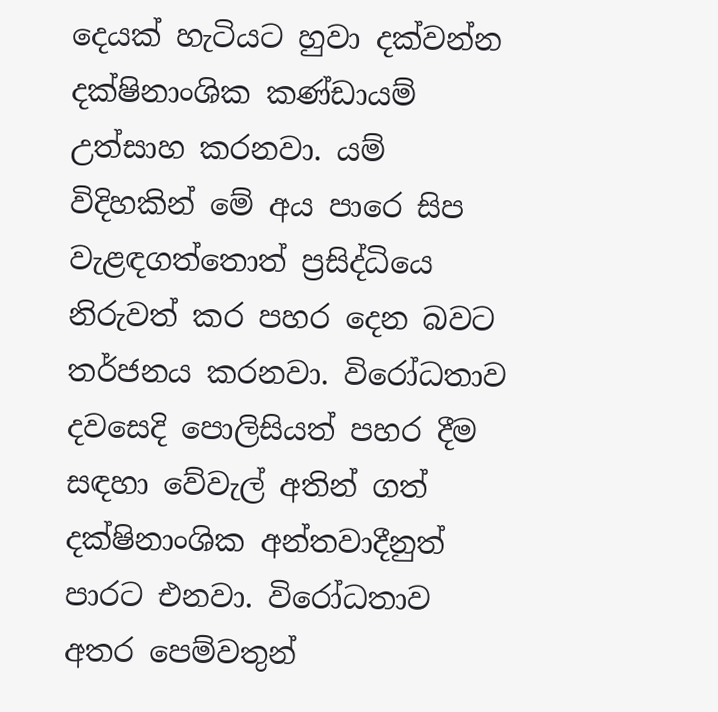දෙයක් හැටියට හුවා දක්වන්න දක්ෂිනාංශික කණ්ඩායම් උත්සාහ කරනවා. යම් විදිහකින් මේ අය පාරෙ සිප වැළඳගත්තොත් ප්‍රසිද්ධියෙ නිරුවත් කර පහර දෙන බවට තර්ජනය කරනවා. විරෝධතාව දවසෙදි පොලිසියත් පහර දීම සඳහා වේවැල් අතින් ගත් දක්ෂිනාංශික අන්තවාදීනුත් පාරට එනවා. විරෝධතාව අතර පෙම්වතුන්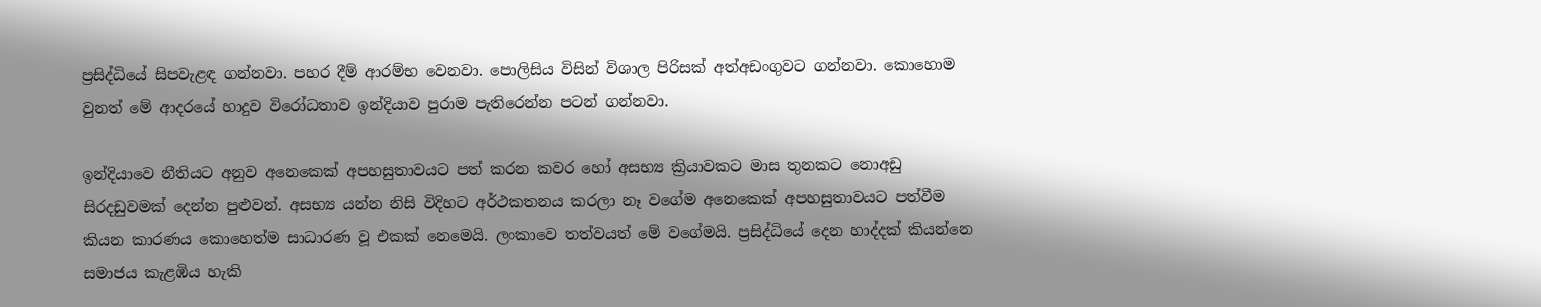ප්‍රසිද්ධියේ සිපවැළඳ ගන්නවා. පහර දීම් ආරම්භ වෙනවා. පොලිසිය විසින් විශාල පිරිසක් අත්අඩංගුවට ගන්නවා. කොහොම වුනත් මේ ආද‍රයේ හාදුව විරෝධතාව ඉන්දියාව පුරාම පැතිරෙන්න පටන් ගන්නවා.

ඉන්දියාවෙ නීතියට අනුව අනෙකෙක් අපහසුතාවයට පත් කරන කවර හෝ අසභ්‍ය ක්‍රියාවකට මාස තුනකට නොඅඩු සිරදඩුවමක් දෙන්න පුළුවන්. අසභ්‍ය යන්න නිසි විදිහට අර්ථකතනය කරලා නෑ වගේම අනෙකෙක් අපහසුතාවයට පත්වීම කියන කාරණය කොහෙත්ම සාධාරණ වූ එකක් නෙමෙයි. ලංකාවෙ තත්වයත් මේ වගේමයි. ප්‍රසිද්ධියේ දෙන හාද්දක් කියන්නෙ සමාජය කැළඹිය හැකි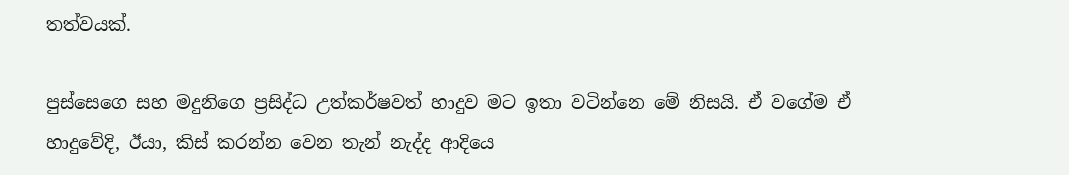තත්වයක්.

පුස්සෙගෙ සහ මදුනිගෙ ප්‍රසිද්ධ උත්කර්ෂවත් හාදුව මට ඉතා වටින්නෙ මේ නිසයි. ඒ වගේම ඒ හාදුවේදි, ඊයා, කිස් කරන්න වෙන තැන් නැද්ද ආදියෙ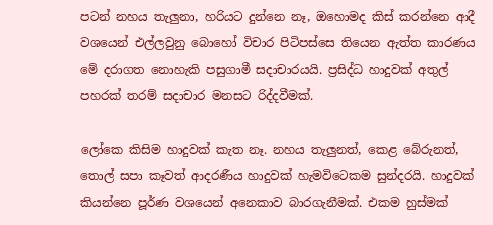පටන් නහය තැලුනා, හරියට දුන්නෙ නෑ, ඔහොමද කිස් කරන්නෙ ආදී වශයෙන් එල්ලවුනු බොහෝ විචාර පිටිපස්සෙ තියෙන ඇත්ත කාරණය මේ දරාගත නොහැකි පසුගාමී සදාචාරයයි. ප්‍රසිද්ධ හාදුවක් අතුල් පහරක් තරම් සදාචාර මනසට රිද්දවීමක්.

ලෝකෙ කිසිම හාදුවක් කැත නෑ. නහය තැලුනත්, කෙළ බේරුනත්, තොල් සපා කෑවත් ආදරණීය හාදුවක් හැමවිටෙකම සුන්දරයි. හාදුවක් කියන්නෙ පූර්ණ වශයෙන් අනෙකාව බාරගැනීමක්. එකම හුස්මක්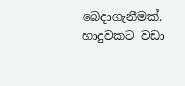බෙදාගැනීමක්. හාදුවකට වඩා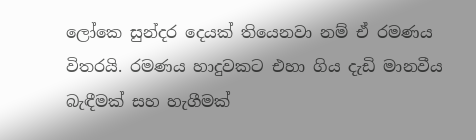ලෝකෙ සුන්දර දෙයක් තියෙනවා නම් ඒ රමණය විතරයි. රමණය හාදුවකට එහා ගිය දැඩි මානවීය බැඳීමක් සහ හැගීමක්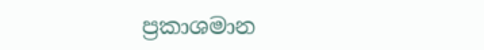ප්‍රකාශමාන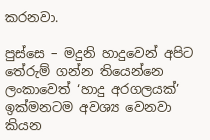කරනවා.

පුස්සෙ – මදුනි හාදුවෙන් අපිට තේරුම් ගන්න තියෙන්නෙ ලංකාවෙත් ‘හාදු අරගලයක්’ ඉක්මනටම අවශ්‍ය වෙනවා කියන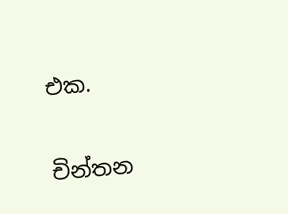එක.


චින්තන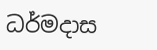ධර්මදාස